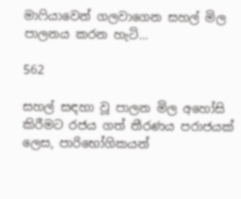මාෆියාවෙන් ගලවාගෙන සහල් මිල පාලනය කරන හැටි…

562

සහල් සඳහා වූ පාලන මිල අහෝසි කිරීමට රජය ගත් තීරණය පරාජයක් ලෙස, පාරිභෝගිකයන්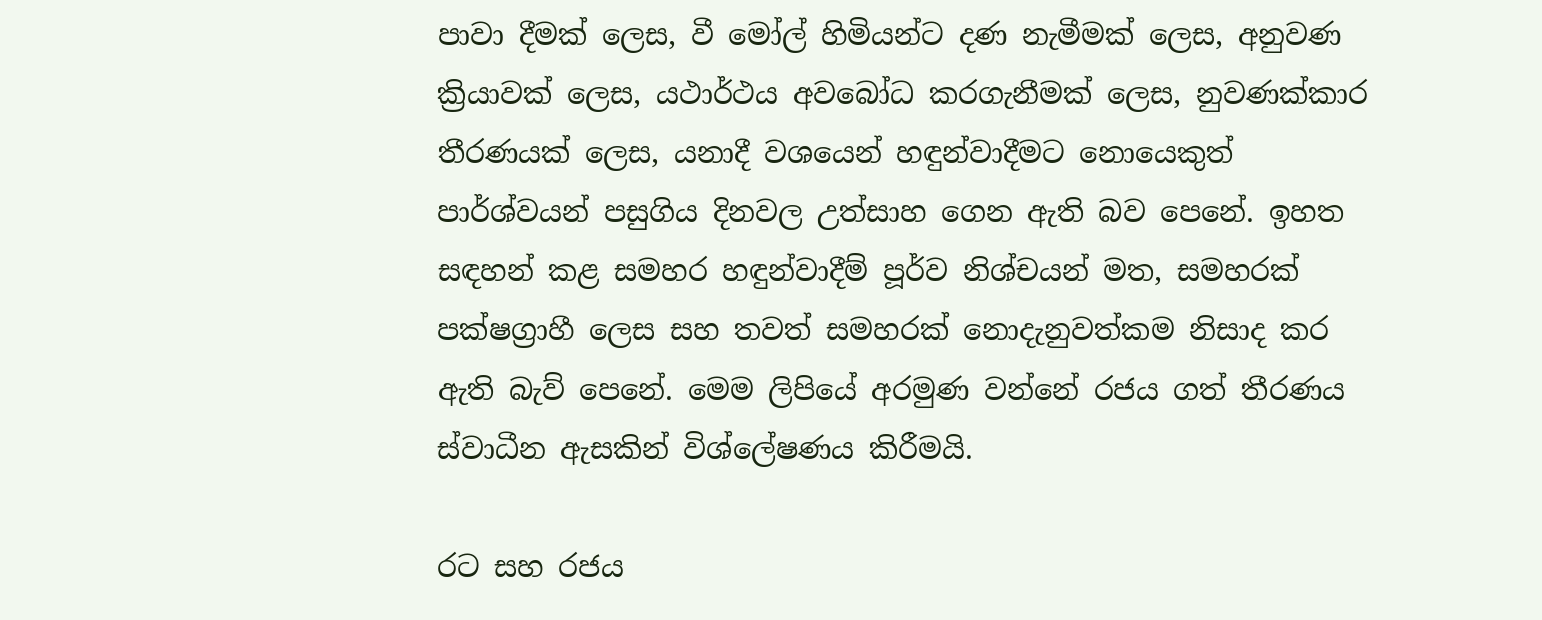පාවා දීමක් ලෙස, වී මෝල් හිමියන්ට දණ නැමීමක් ලෙස, අනුවණ ක්‍රියාවක් ලෙස, යථාර්ථය අවබෝධ කරගැනීමක් ලෙස, නුවණක්කාර තීරණයක් ලෙස, යනාදී වශයෙන් හඳුන්වාදීමට නොයෙකුත් පාර්ශ්වයන් පසුගිය දිනවල උත්සාහ ගෙන ඇති බව පෙනේ. ඉහත සඳහන් කළ සමහර හඳුන්වාදීම් පූර්ව නිශ්චයන් මත, සමහරක් පක්ෂග්‍රාහී ලෙස සහ තවත් සමහරක් නොදැනුවත්කම නිසාද කර ඇති බැව් පෙනේ. මෙම ලිපියේ අරමුණ වන්නේ රජය ගත් තීරණය ස්වාධීන ඇසකින් විශ්ලේෂණය කිරීමයි.

රට සහ රජය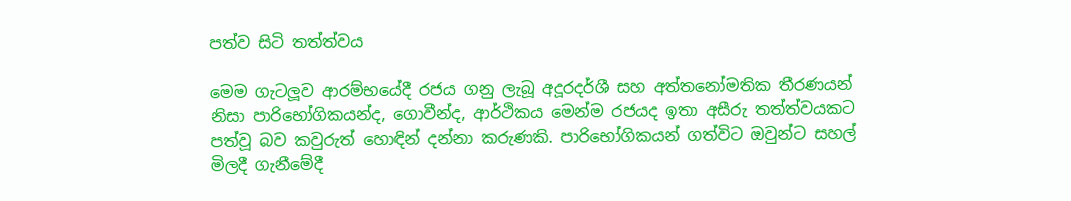පත්ව සිටි තත්ත්වය

මෙම ගැටලූව ආරම්භයේදී රජය ගනු ලැබූ අදූරදර්ශී සහ අත්තනෝමතික තීරණයන් නිසා පාරිභෝගිකයන්ද, ගොවීන්ද, ආර්ථිකය මෙන්ම රජයද ඉතා අසීරු තත්ත්වයකට පත්වූ බව කවුරුත් හොඳින් දන්නා කරුණකි. පාරිභෝගිකයන් ගත්විට ඔවුන්ට සහල් මිලදී ගැනීමේදී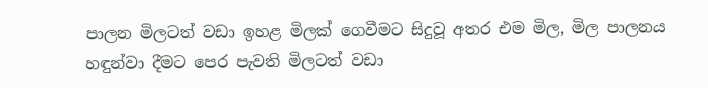පාලන මිලටත් වඩා ඉහළ මිලක් ගෙවීමට සිදුවූ අතර එම මිල, මිල පාලනය හඳුන්වා දීමට පෙර පැවති මිලටත් වඩා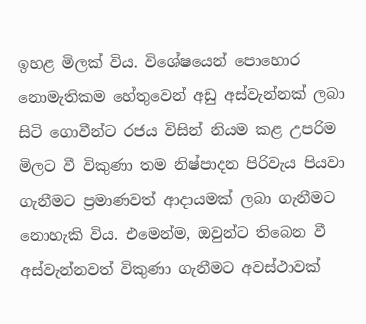ඉහළ මිලක් විය. විශේෂයෙන් පොහොර නොමැතිකම හේතුවෙන් අඩු අස්වැන්නක් ලබා සිටි ගොවීන්ට රජය විසින් නියම කළ උපරිම මිලට වී විකුණා තම නිෂ්පාදන පිරිවැය පියවා ගැනීමට ප්‍රමාණවත් ආදායමක් ලබා ගැනීමට නොහැකි විය. එමෙන්ම, ඔවුන්ට තිබෙන වී අස්වැන්නවත් විකුණා ගැනීමට අවස්ථාවක්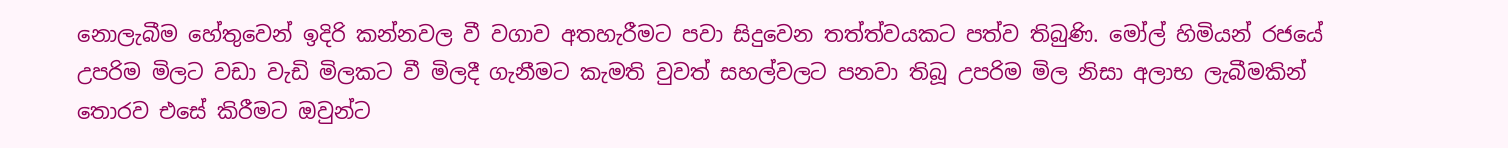නොලැබීම හේතුවෙන් ඉදිරි කන්නවල වී වගාව අතහැරීමට පවා සිදුවෙන තත්ත්වයකට පත්ව තිබුණි. මෝල් හිමියන් රජයේ උපරිම මිලට වඩා වැඩි මිලකට වී මිලදී ගැනීමට කැමති වුවත් සහල්වලට පනවා තිබූ උපරිම මිල නිසා අලාභ ලැබීමකින් තොරව එසේ කිරීමට ඔවුන්ට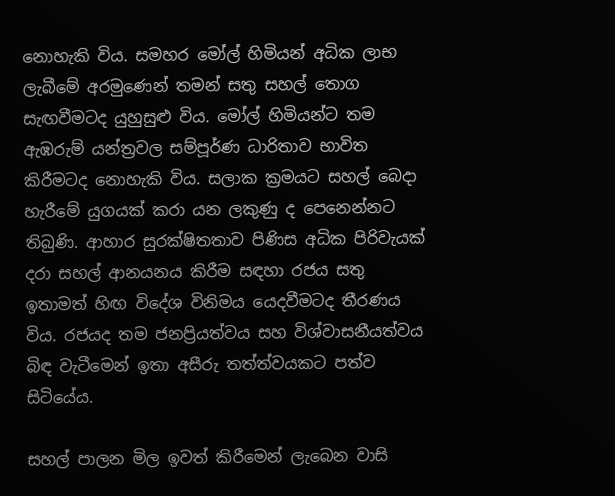නොහැකි විය. සමහර මෝල් හිමියන් අධික ලාභ ලැබීමේ අරමුණෙන් තමන් සතු සහල් තොග සැඟවීමටද යුහුසුළු විය. මෝල් හිමියන්ට තම ඇඹරුම් යන්ත්‍රවල සම්පූර්ණ ධාරිතාව භාවිත කිරීමටද නොහැකි විය. සලාක ක්‍රමයට සහල් බෙදා හැරීමේ යුගයක් කරා යන ලකුණු ද පෙනෙන්නට තිබුණි. ආහාර සුරක්ෂිතතාව පිණිස අධික පිරිවැයක් දරා සහල් ආනයනය කිරීම සඳහා රජය සතු ඉතාමත් හිඟ විදේශ විනිමය යෙදවීමටද තීරණය විය. රජයද තම ජනප්‍රියත්වය සහ විශ්වාසනීයත්වය බිඳ වැටීමෙන් ඉතා අසීරු තත්ත්වයකට පත්ව සිටියේය.

සහල් පාලන මිල ඉවත් කිරීමෙන් ලැබෙන වාසි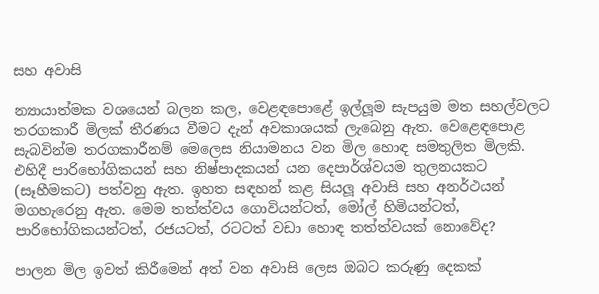සහ අවාසි

න්‍යායාත්මක වශයෙන් බලන කල, වෙළඳපොළේ ඉල්ලූම සැපයුම මත සහල්වලට තරගකාරී මිලක් තීරණය වීමට දැන් අවකාශයක් ලැබෙනු ඇත. වෙළෙඳපොළ සැබවින්ම තරගකාරීනම් මෙලෙස නියාමනය වන මිල හොඳ සමතුලිත මිලකි. එහිදී පාරිභෝගිකයන් සහ නිෂ්පාදකයන් යන දෙපාර්ශ්වයම තුලනයකට (සෑහීමකට) පත්වනු ඇත. ඉහත සඳහන් කළ සියලූ අවාසි සහ අනර්ථයන් මගහැරෙනු ඇත. මෙම තත්ත්වය ගොවියන්ටත්, මෝල් හිමියන්ටත්, පාරිභෝගිකයන්ටත්, රජයටත්, රටටත් වඩා හොඳ තත්ත්වයක් නොවේද?

පාලන මිල ඉවත් කිරීමෙන් අත් වන අවාසි ලෙස ඔබට කරුණු දෙකක්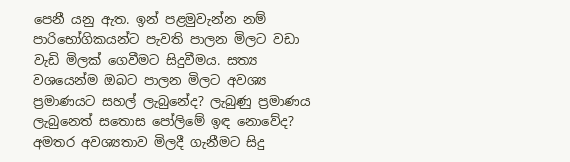පෙනී යනු ඇත. ඉන් පළමුවැන්න නම් පාරිභෝගිකයන්ට පැවති පාලන මිලට වඩා වැඩි මිලක් ගෙවීමට සිදුවීමය. සත්‍ය වශයෙන්ම ඔබට පාලන මිලට අවශ්‍ය ප්‍රමාණයට සහල් ලැබුනේද? ලැබුණු ප්‍රමාණය ලැබුනෙත් සතොස පෝලිමේ ඉඳ නොවේද? අමතර අවශ්‍යතාව මිලදී ගැනීමට සිදු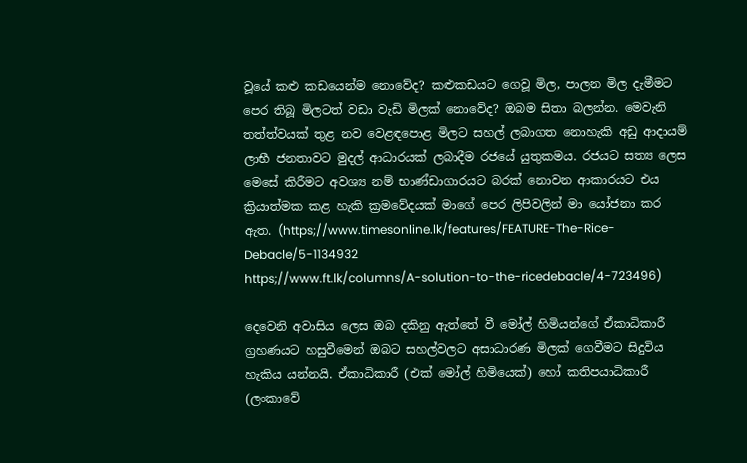වූයේ කළු කඩයෙන්ම නොවේද? කළුකඩයට ගෙවූ මිල, පාලන මිල දැමීමට පෙර තිබූ මිලටත් වඩා වැඩි මිලක් නොවේද? ඔබම සිතා බලන්න. මෙවැනි තත්ත්වයක් තුළ නව වෙළඳපොළ මිලට සහල් ලබාගත නොහැකි අඩු ආදායම් ලාභී ජනතාවට මුදල් ආධාරයක් ලබාදීම රජයේ යුතුකමය. රජයට සත්‍ය ලෙස මෙසේ කිරීමට අවශ්‍ය නම් භාණ්ඩාගාරයට බරක් නොවන ආකාරයට එය ක්‍රියාත්මක කළ හැකි ක්‍රමවේදයක් මාගේ පෙර ලිපිවලින් මා යෝජනා කර ඇත. (https;//www.timesonline.lk/features/FEATURE-The-Rice-Debacle/5-1134932
https;//www.ft.lk/columns/A-solution-to-the-ricedebacle/4-723496)

දෙවෙනි අවාසිය ලෙස ඔබ දකිනු ඇත්තේ වී මෝල් හිමියන්ගේ ඒකාධිකාරී ග්‍රහණයට හසුවීමෙන් ඔබට සහල්වලට අසාධාරණ මිලක් ගෙවීමට සිදුවිය හැකිය යන්නයි. ඒකාධිකාරී (එක් මෝල් හිමියෙක්) හෝ කතිපයාධිකාරී (ලංකාවේ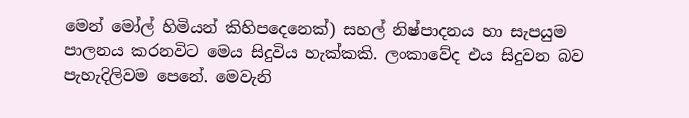මෙන් මෝල් හිමියන් කිහිපදෙනෙක්) සහල් නිෂ්පාදනය හා සැපයුම පාලනය කරනවිට මෙය සිදුවිය හැක්කකි. ලංකාවේද එය සිදුවන බව පැහැදිලිවම පෙනේ. මෙවැනි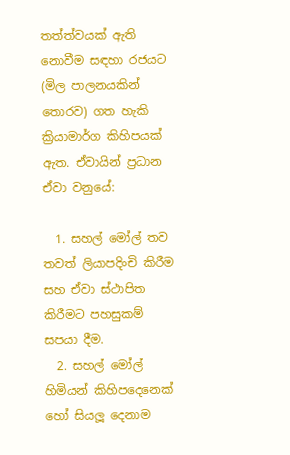තත්ත්වයක් ඇති නොවීම සඳහා රජයට (මිල පාලනයකින් තොරව) ගත හැකි ක්‍රියාමාර්ග කිහිපයක් ඇත. ඒවායින් ප්‍රධාන ඒවා වනුයේ:

  1. සහල් මෝල් තව තවත් ලියාපදිංචි කිරීම සහ ඒවා ස්ථාපිත කිරීමට පහසුකම් සපයා දීම.
  2. සහල් මෝල් හිමියන් කිහිපදෙනෙක් හෝ සියලූ දෙනාම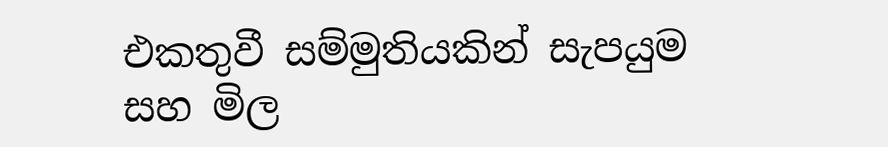එකතුවී සම්මුතියකින් සැපයුම සහ මිල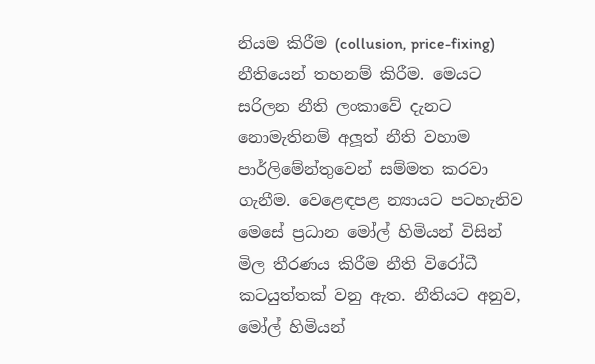නියම කිරීම (collusion, price-fixing) නීතියෙන් තහනම් කිරීම. මෙයට සරිලන නීති ලංකාවේ දැනට නොමැතිනම් අලූත් නීති වහාම පාර්ලිමේන්තුවෙන් සම්මත කරවා ගැනීම. වෙළෙඳපළ න්‍යායට පටහැනිව මෙසේ ප්‍රධාන මෝල් හිමියන් විසින් මිල තීරණය කිරීම නීති විරෝධී කටයුත්තක් වනු ඇත. නීතියට අනුව, මෝල් හිමියන්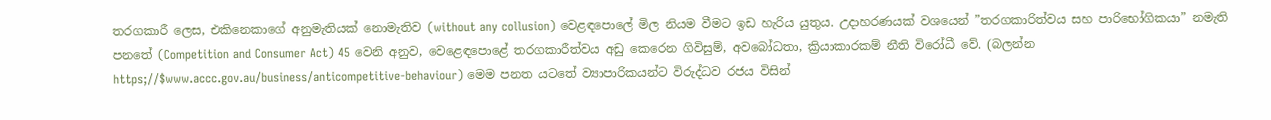තරගකාරී ලෙස, එකිනෙකාගේ අනුමැතියක් නොමැතිව (without any collusion) වෙළඳපොලේ මිල නියම වීමට ඉඩ හැරිය යුතුය. උදාහරණයක් වශයෙන් ”තරගකාරිත්වය සහ පාරිභෝගිකයා” නමැති පනතේ (Competition and Consumer Act) 45 වෙනි අනුව, වෙළෙඳපොළේ තරගකාරීත්වය අඩු කෙරෙන ගිවිසුම්, අවබෝධතා, ක්‍රියාකාරකම් නීති විරෝධී වේ. (බලන්න https;//$www.accc.gov.au/business/anticompetitive-behaviour) මෙම පනත යටතේ ව්‍යාපාරිකයන්ට විරුද්ධව රජය විසින්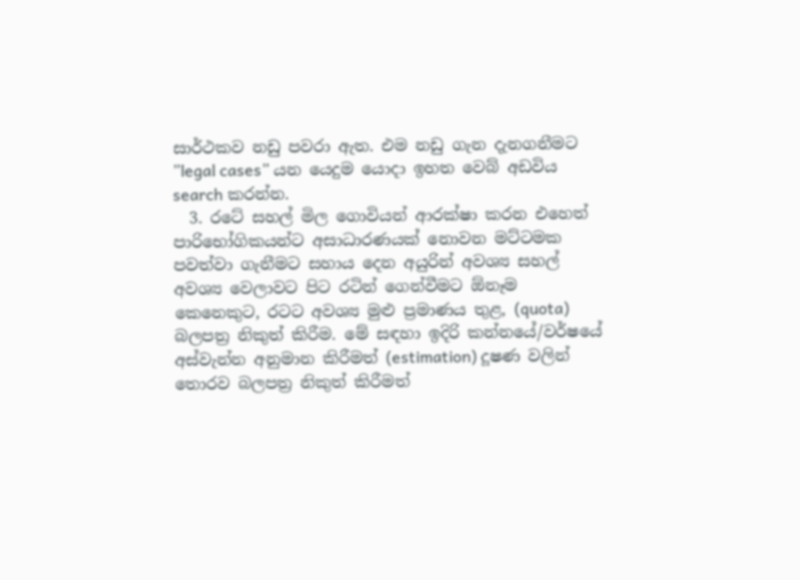සාර්ථකව නඩු පවරා ඇත. එම නඩු ගැන දැනගනීමට ”legal cases” යන යෙදුම යොදා ඉහත වෙබ් අඩවිය search කරන්න.
  3. රටේ සහල් මිල ගොවියන් ආරක්ෂා කරන එහෙත් පාරිභෝගිකයන්ට අසාධාරණයක් නොවන මට්ටමක පවත්වා ගැනීමට සහාය දෙන අයුරින් අවශ්‍ය සහල් අවශ්‍ය වෙලාවට පිට රටින් ගෙන්වීමට ඕනෑම කෙනෙකුට, රටට අවශ්‍ය මුළු ප්‍රමාණය තුළ, (quota) බලපත්‍ර නිකුත් කිරීම. මේ සඳහා ඉදිරි කන්නයේ/වර්ෂයේ අස්වැන්න අනුමාන කිරීමත් (estimation) දූෂණ වලින් තොරව බලපත්‍ර නිකුත් කිරීමත්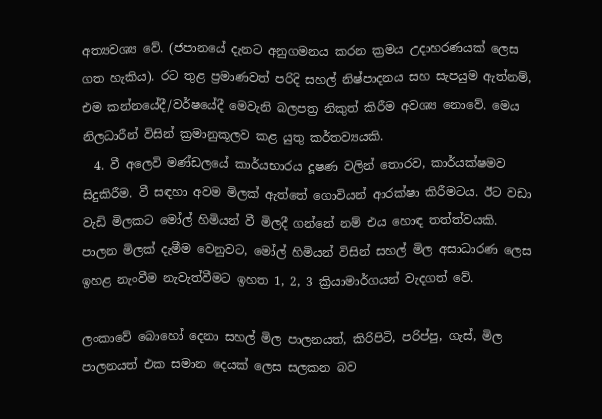අත්‍යවශ්‍ය වේ. (ජපානයේ දැනට අනුගමනය කරන ක්‍රමය උදාහරණයක් ලෙස ගත හැකිය). රට තුළ ප්‍රමාණවත් පරිදි සහල් නිෂ්පාදනය සහ සැපයුම ඇත්නම්, එම කන්නයේදී/වර්ෂයේදී මෙවැනි බලපත්‍ර නිකුත් කිරීම අවශ්‍ය නොවේ. මෙය නිලධාරීන් විසින් ක්‍රමානුකූලව කළ යුතු කර්තව්‍යයකි.
  4. වී අලෙවි මණ්ඩලයේ කාර්යභාරය දූෂණ වලින් තොරව, කාර්යක්ෂමව සිදුකිරීම. වී සඳහා අවම මිලක් ඇත්තේ ගොවියන් ආරක්ෂා කිරීමටය. ඊට වඩා වැඩි මිලකට මෝල් හිමියන් වී මිලදී ගන්නේ නම් එය හොඳ තත්ත්වයකි. පාලන මිලක් දැමීම වෙනුවට, මෝල් හිමියන් විසින් සහල් මිල අසාධාරණ ලෙස ඉහළ නැංවීම නැවැත්වීමට ඉහත 1, 2, 3 ක්‍රියාමාර්ගයන් වැදගත් වේ.

ලංකාවේ බොහෝ දෙනා සහල් මිල පාලනයත්, කිරිපිටි, පරිප්පු, ගැස්, මිල පාලනයත් එක සමාන දෙයක් ලෙස සලකන බව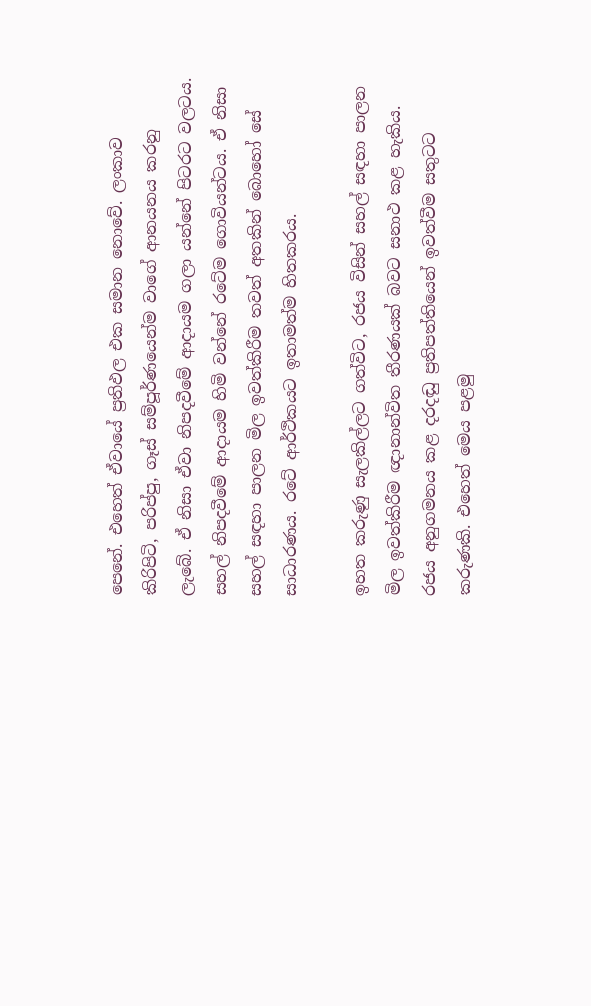පෙනේ. එහෙත් ඒවායේ ප්‍රතිඵල එක සමාන නොවේ. ලංකාව කිරිපිටි, පරිප්පු, ගෑස් සම්පූර්ණයෙන්ම වාගේ ආනයනය කරනු ලැබේ. ඒ නිසා ඒවා නිපදවීමේ ආදායම ගලා යන්නේ පිටරට වලටය. සහල් නිපදවීමේ ආදායම හිමි වන්නේ රටේම ගොවියන්ටය. ඒ නිසා සහල් සඳහා පාලන මිල ඉවත්කිරීම තවත් අතකින් බොහෝ සේ සාධාරණය. රටේ ආර්ථිකයට ඉතාමත්ම හිතකරය.

ඉහත කරුණු සැලකිල්ලට ගත්විට, රජය විසින් සහල් සඳහා පාලන මිල ඉවත්කිරීම ඥානාන්විත තීරණයක් බවට සනාථ කළ හැකිය. රජය අනුගමනය කළ දරදඬු ප්‍රතිපත්තියෙන් ඉවත්වීම සතුටට කරුණකි. එහෙත් මෙය පළමු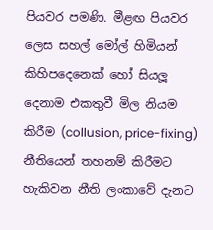පියවර පමණි. මීළඟ පියවර ලෙස සහල් මෝල් හිමියන් කිහිපදෙනෙක් හෝ සියලූ දෙනාම එකතුවී මිල නියම කිරීම (collusion, price-fixing) නීතියෙන් තහනම් කිරීමට හැකිවන නීති ලංකාවේ දැනට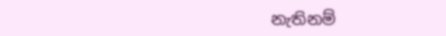නැතිනම්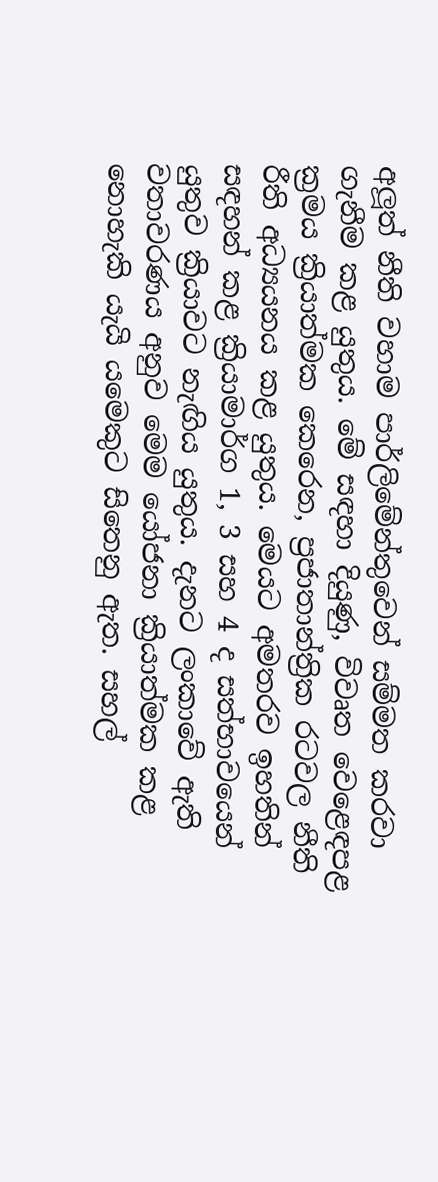අලූත් නීති වහාම පාර්ලිමේන්තුවෙන් සම්මත කරවා ගැනීම කළ යුතුය. මේ සඳහා දියුණු, විවෘත වෙළෙඳපළ ක්‍රමය ක්‍රියාත්මක කෙරෙන, ප්‍රජාතාන්ත්‍රික රටවල නීති රීති අධ්‍යයනය කළ යුතුය. මෙයට අමතරව ඉහතින් සඳහන් කළ ක්‍රියාමාර්ග 1, 3 සහ 4 ද සත්භාවයෙන් යුතුව ක්‍රියාවට නැඟිය යුතුය. දැනට ලංකාවේ ඇති වතාවරණය අනුව මෙම යෝජනා ක්‍රියාත්මක කළ නොහැකි යැයි යමෙකුට සිතෙනු ඇත. සහල්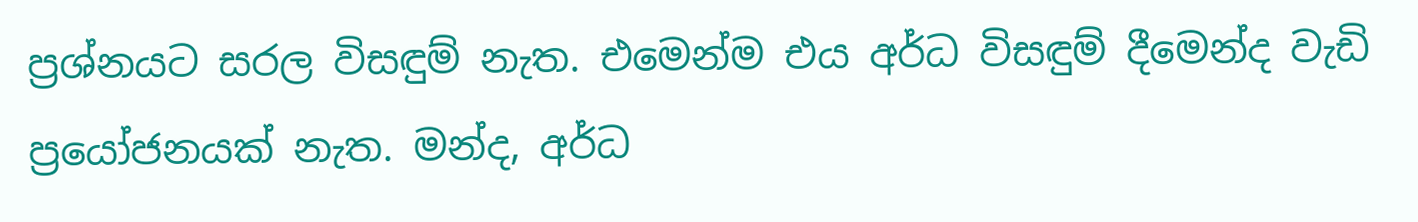ප්‍රශ්නයට සරල විසඳුම් නැත. එමෙන්ම එය අර්ධ විසඳුම් දීමෙන්ද වැඩි ප්‍රයෝජනයක් නැත. මන්ද, අර්ධ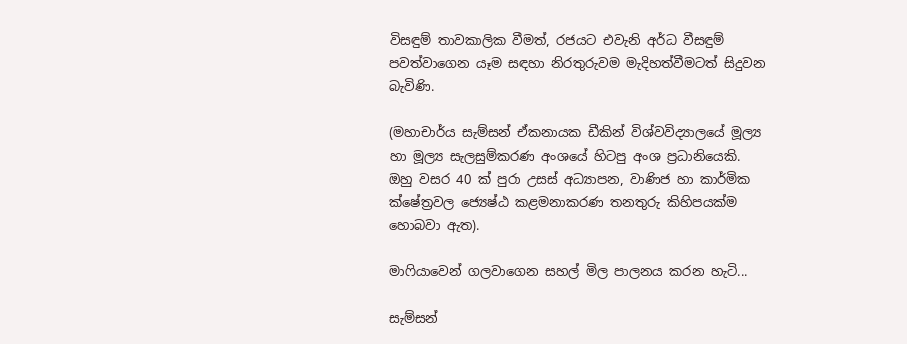විසඳුම් තාවකාලික වීමත්, රජයට එවැනි අර්ධ වීසඳුම් පවත්වාගෙන යෑම සඳහා නිරතුරුවම මැදිහත්වීමටත් සිදුවන බැවිණි.

(මහාචාර්ය සැම්සන් ඒකනායක ඩීකින් විශ්වවිද්‍යාලයේ මූල්‍ය හා මූල්‍ය සැලසුම්කරණ අංශයේ හිටපු අංශ ප්‍රධානියෙකි. ඔහු වසර 40 ක් පුරා උසස් අධ්‍යාපන, වාණිජ හා කාර්මික ක්ෂේත්‍රවල ජ්‍යෙෂ්ඨ කළමනාකරණ තනතුරු කිහිපයක්ම හොබවා ඇත).

මාෆියාවෙන් ගලවාගෙන සහල් මිල පාලනය කරන හැටි...

සැම්සන්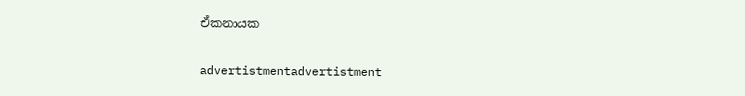ඒකනායක

advertistmentadvertistment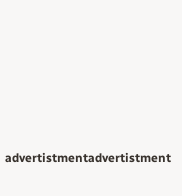advertistmentadvertistment